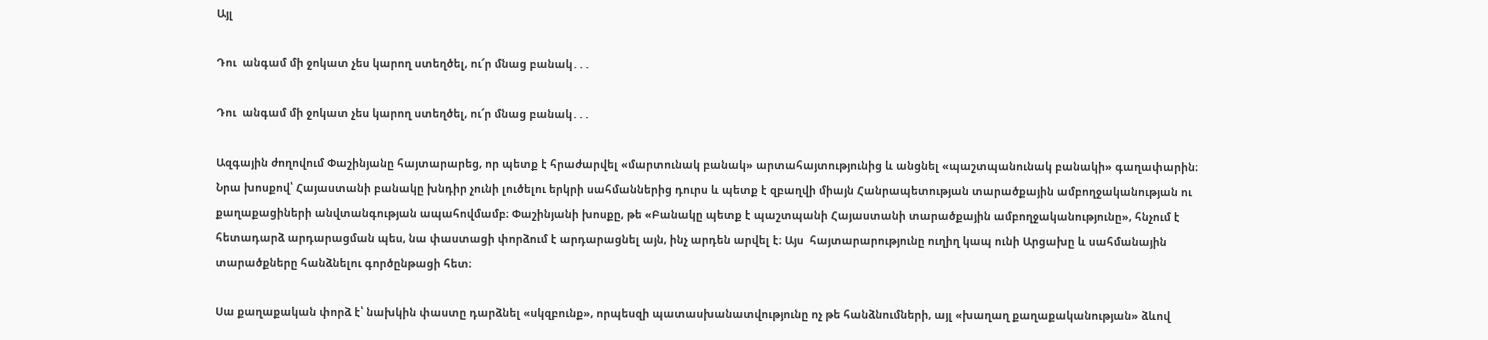Այլ

Դու  անգամ մի ջոկատ չես կարող ստեղծել, ու՜ր մնաց բանակ․․․

Դու  անգամ մի ջոկատ չես կարող ստեղծել, ու՜ր մնաց բանակ․․․

Ազգային ժողովում Փաշինյանը հայտարարեց, որ պետք է հրաժարվել «մարտունակ բանակ» արտահայտությունից և անցնել «պաշտպանունակ բանակի» գաղափարին։ Նրա խոսքով՝ Հայաստանի բանակը խնդիր չունի լուծելու երկրի սահմաններից դուրս և պետք է զբաղվի միայն Հանրապետության տարածքային ամբողջականության ու քաղաքացիների անվտանգության ապահովմամբ։ Փաշինյանի խոսքը, թե «Բանակը պետք է պաշտպանի Հայաստանի տարածքային ամբողջականությունը», հնչում է հետադարձ արդարացման պես, նա փաստացի փորձում է արդարացնել այն, ինչ արդեն արվել է։ Այս  հայտարարությունը ուղիղ կապ ունի Արցախը և սահմանային տարածքները հանձնելու գործընթացի հետ։

Սա քաղաքական փորձ է՝ նախկին փաստը դարձնել «սկզբունք», որպեսզի պատասխանատվությունը ոչ թե հանձնումների, այլ «խաղաղ քաղաքականության» ձևով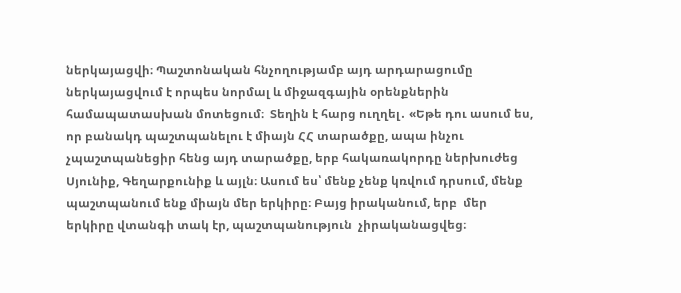ներկայացվի։ Պաշտոնական հնչողությամբ այդ արդարացումը ներկայացվում է որպես նորմալ և միջազգային օրենքներին համապատասխան մոտեցում։  Տեղին է հարց ուղղել․ «Եթե դու ասում ես, որ բանակդ պաշտպանելու է միայն ՀՀ տարածքը, ապա ինչու չպաշտպանեցիր հենց այդ տարածքը, երբ հակառակորդը ներխուժեց Սյունիք, Գեղարքունիք և այլն։ Ասում ես՝ մենք չենք կռվում դրսում, մենք պաշտպանում ենք միայն մեր երկիրը։ Բայց իրականում, երբ  մեր երկիրը վտանգի տակ էր, պաշտպանություն  չիրականացվեց։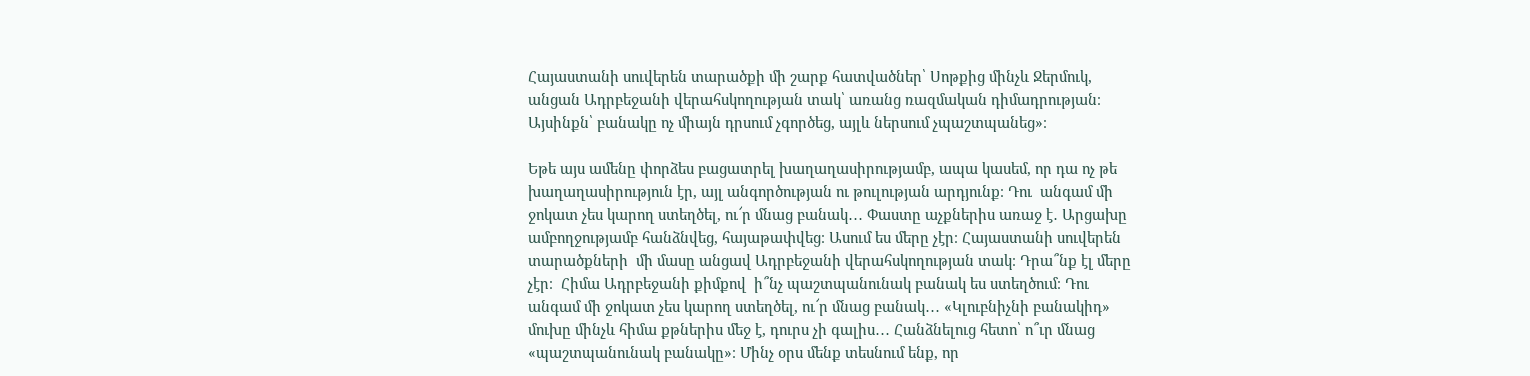Հայաստանի սուվերեն տարածքի մի շարք հատվածներ՝ Սոթքից մինչև Ջերմուկ, անցան Ադրբեջանի վերահսկողության տակ՝ առանց ռազմական դիմադրության։ Այսինքն՝ բանակը ոչ միայն դրսում չգործեց, այլև ներսում չպաշտպանեց»։

Եթե այս ամենը փորձես բացատրել խաղաղասիրությամբ, ապա կասեմ, որ դա ոչ թե խաղաղասիրություն էր, այլ անգործության ու թուլության արդյունք։ Դու  անգամ մի ջոկատ չես կարող ստեղծել, ու՜ր մնաց բանակ․․․ Փաստը աչքներիս առաջ է․ Արցախը ամբողջությամբ հանձնվեց, հայաթափվեց։ Ասում ես մերը չէր։ Հայաստանի սուվերեն տարածքների  մի մասը անցավ Ադրբեջանի վերահսկողության տակ։ Դրա՞նք էլ մերը չէր։  Հիմա Ադրբեջանի քիմքով  ի՞նչ պաշտպանունակ բանակ ես ստեղծում։ Դու  անգամ մի ջոկատ չես կարող ստեղծել, ու՜ր մնաց բանակ․․․ «Կլուբնիչնի բանակիդ» մուխը մինչև հիմա քթներիս մեջ է, դուրս չի գալիս․․․ Հանձնելուց հետո՝ ո՞ւր մնաց «պաշտպանունակ բանակը»։ Մինչ օրս մենք տեսնում ենք, որ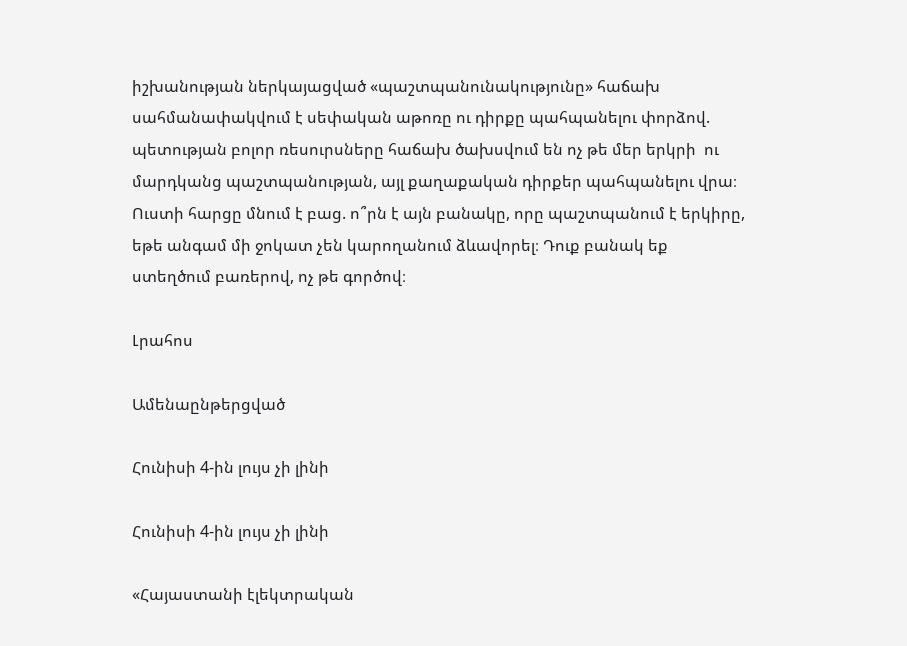իշխանության ներկայացված «պաշտպանունակությունը» հաճախ սահմանափակվում է սեփական աթոռը ու դիրքը պահպանելու փորձով. պետության բոլոր ռեսուրսները հաճախ ծախսվում են ոչ թե մեր երկրի  ու մարդկանց պաշտպանության, այլ քաղաքական դիրքեր պահպանելու վրա։ Ուստի հարցը մնում է բաց. ո՞րն է այն բանակը, որը պաշտպանում է երկիրը, եթե անգամ մի ջոկատ չեն կարողանում ձևավորել։ Դուք բանակ եք  ստեղծում բառերով, ոչ թե գործով։

Լրահոս

Ամենաընթերցված

Հունիսի 4-ին լույս չի լինի

Հունիսի 4-ին լույս չի լինի

«Հայաստանի էլեկտրական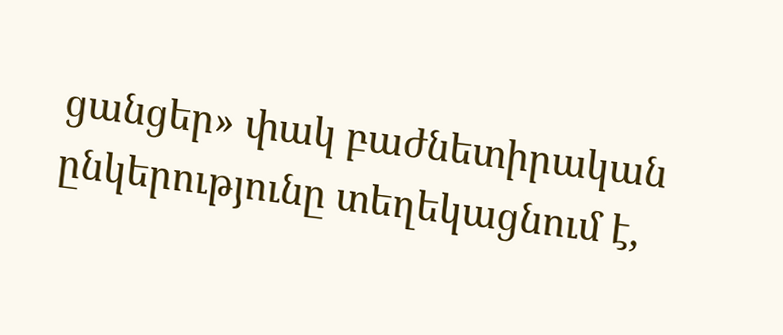ցանցեր» փակ բաժնետիրական ընկերությունը տեղեկացնում է,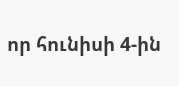որ հունիսի 4-ին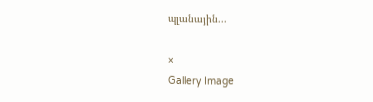պլանային...

×
Gallery Image